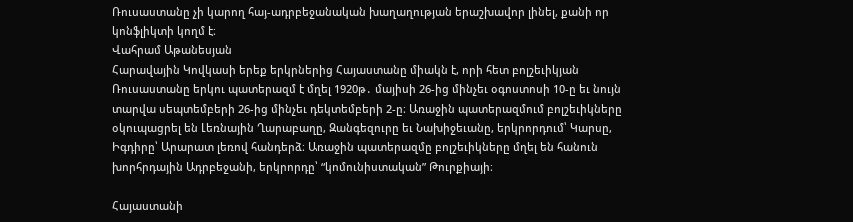Ռուսաստանը չի կարող հայ-ադրբեջանական խաղաղության երաշխավոր լինել, քանի որ կոնֆլիկտի կողմ է։
Վահրամ Աթանեսյան
Հարավային Կովկասի երեք երկրներից Հայաստանը միակն է, որի հետ բոլշեւիկյան Ռուսաստանը երկու պատերազմ է մղել 1920թ․ մայիսի 26-ից մինչեւ օգոստոսի 10‑ը եւ նույն տարվա սեպտեմբերի 26-ից մինչեւ դեկտեմբերի 2‑ը։ Առաջին պատերազմում բոլշեւիկները օկուպացրել են Լեռնային Ղարաբաղը, Զանգեզուրը եւ Նախիջեւանը, երկրորդում՝ Կարսը, Իգդիրը՝ Արարատ լեռով հանդերձ։ Առաջին պատերազմը բոլշեւիկները մղել են հանուն խորհրդային Ադրբեջանի, երկրորդը՝ “կոմունիստական” Թուրքիայի։

Հայաստանի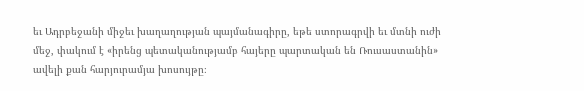եւ Ադրբեջանի միջեւ խաղաղության պայմանագիրը, եթե ստորագրվի եւ մտնի ուժի մեջ, փակում է «իրենց պետականությամբ հայերը պարտական են Ռուսաստանին» ավելի քան հարյուրամյա խոսույթը։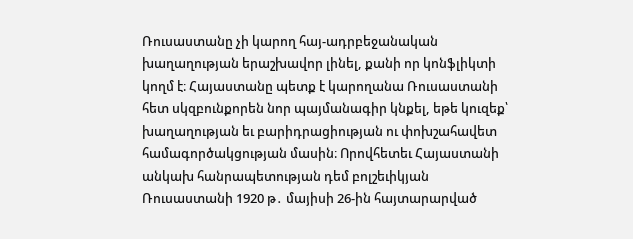Ռուսաստանը չի կարող հայ-ադրբեջանական խաղաղության երաշխավոր լինել, քանի որ կոնֆլիկտի կողմ է։ Հայաստանը պետք է կարողանա Ռուսաստանի հետ սկզբունքորեն նոր պայմանագիր կնքել, եթե կուզեք՝ խաղաղության եւ բարիդրացիության ու փոխշահավետ համագործակցության մասին։ Որովհետեւ Հայաստանի անկախ հանրապետության դեմ բոլշեւիկյան Ռուսաստանի 1920 թ․ մայիսի 26-ին հայտարարված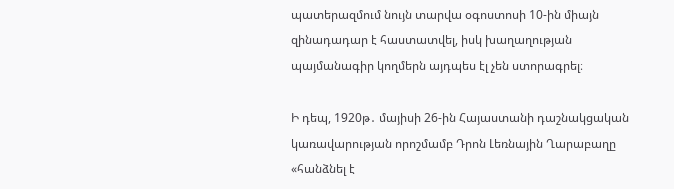պատերազմում նույն տարվա օգոստոսի 10-ին միայն զինադադար է հաստատվել, իսկ խաղաղության պայմանագիր կողմերն այդպես էլ չեն ստորագրել։

Ի դեպ, 1920թ․ մայիսի 26-ին Հայաստանի դաշնակցական կառավարության որոշմամբ Դրոն Լեռնային Ղարաբաղը «հանձնել է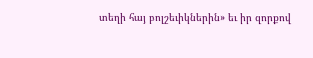տեղի հայ բոլշեւիկներին» եւ իր զորքով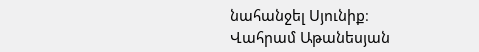նահանջել Սյունիք։
Վահրամ Աթանեսյան